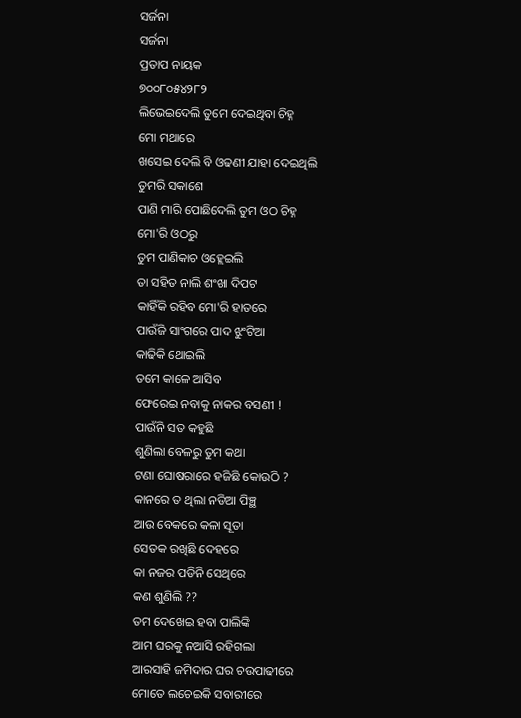ସର୍ଜନା
ସର୍ଜନା
ପ୍ରତାପ ନାୟକ
୭୦୦୮୦୫୪୨୮୨
ଲିଭେଇଦେଲି ତୁମେ ଦେଇଥିବା ଚିହ୍ନ
ମୋ ମଥାରେ
ଖସେଇ ଦେଲି ବି ଓଢଣୀ ଯାହା ଦେଇଥିଲି
ତୁମରି ସକାଶେ
ପାଣି ମାରି ପୋଛିଦେଲି ତୁମ ଓଠ ଚିହ୍ନ
ମୋ'ରି ଓଠରୁ
ତୁମ ପାଣିକାଚ ଓହ୍ଲେଇଲି
ତା ସହିତ ନାଲି ଶଂଖା ଦିପଟ
କାହିଁକି ରହିବ ମୋ'ରି ହାତରେ
ପାଉଁଜି ସାଂଗରେ ପାଦ ଝୁଂଟିଆ
କାଢିକି ଥୋଇଲି
ତମେ କାଳେ ଆସିବ
ଫେରେଇ ନବାକୁ ନାକର ବସଣୀ !
ପାଉଁନି ସତ କହୁଛି
ଶୁଣିଲା ବେଳରୁ ତୁମ କଥା
ଟଣା ଘୋଷରାରେ ହଜିଛି କୋଉଠି ?
କାନରେ ତ ଥିଲା ନଡିଆ ପିଞ୍ଛ
ଆଉ ବେକରେ କଳା ସୂତା
ସେତକ ରଖିଛି ଦେହରେ
କା ନଜର ପଡିନି ସେଥିରେ
କଣ ଶୁଣିଲି ??
ତମ ଦେଖେଇ ହବା ପାଲିଙ୍କି
ଆମ ଘରକୁ ନଆସି ରହିଗଲା
ଆରସାହି ଜମିଦାର ଘର ଚଉପାଢୀରେ
ମୋତେ ଲଚେଇକି ସବାରୀରେ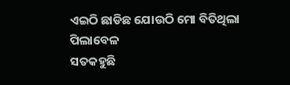ଏଇଠି ଛାଡିଛ ଯୋଉଠି ମୋ ବିତିଥିଲା ପିଲାବେଳ
ସତକହୁଛି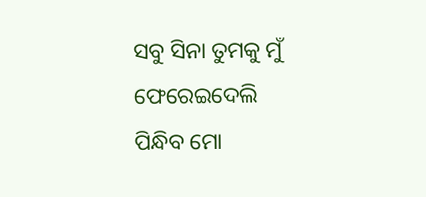ସବୁ ସିନା ତୁମକୁ ମୁଁ ଫେରେଇଦେଲି
ପିନ୍ଧିବ ମୋ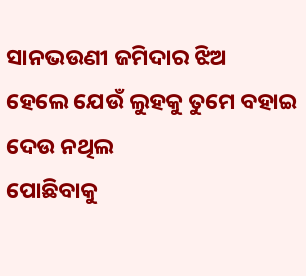ସାନଭଉଣୀ ଜମିଦାର ଝିଅ
ହେଲେ ଯେଉଁ ଲୁହକୁ ତୁମେ ବହାଇ ଦେଉ ନଥିଲ
ପୋଛିବାକୁ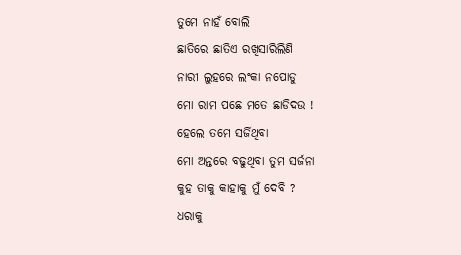ତୁମେ ନାହଁ ବୋଲି
ଛାତିରେ ଛାତିଏ ରଖିସାରିଲିଣି
ନାରୀ ଲୁହରେ ଲଂକା ନପୋଡୁ
ମୋ ରାମ ପଛେ ମତେ ଛାଡିଦଉ !
ହେଲେ ତମେ ସର୍ଜିଥିବା
ମୋ ଅନ୍ତରେ ବଢୁଥିବା ତୁମ ସର୍ଜନା
କୁହ ତାକୁ କାହାକୁ ମୁଁ ଦେବି ?
ଧରାକୁ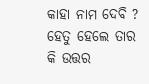କାହା ନାମ ଦେବି ?
ହେତୁ ହେଲେ ତାର
କି ଉତ୍ତର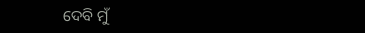ଦେବି ମୁଁ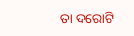ତା ଦରୋଟି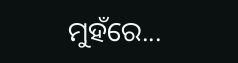ମୁହଁରେ...